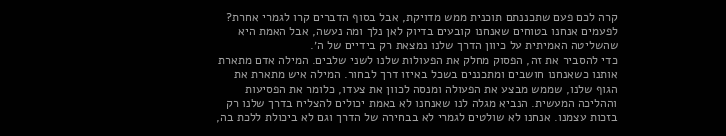קרה לכם פעם שתכננתם תוכנית ממש מדויקת, אבל בסוף הדברים קרו לגמרי אחרת? לפעמים אנחנו בטוחים שאנחנו קובעים בדיוק לאן נלך ומה נעשה, אבל האמת היא שהשליטה האמיתית על כיוון הדרך שלנו נמצאת רק בידיים של ה׳.
כדי להסביר את זה, הפסוק מחלק את הפעולות שלנו לשני שלבים. המילה אדם מתארת אותנו כשאנחנו חושבים ומתכננים בשכל באיזו דרך לבחור. המילה איש מתארת את הגוף שלנו, שממש מבצע את הפעולה ומנסה לכוון את צעדו, כלומר את הפסיעות וההליכה המעשית. הנביא מגלה לנו שאנחנו לא באמת יכולים להצליח בדרך שלנו רק בזכות עצמנו. אנחנו לא שולטים לגמרי לא בבחירה של הדרך וגם לא ביכולת ללכת בה,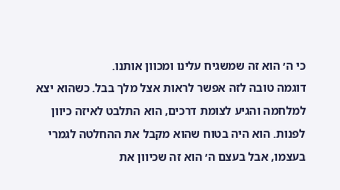כי ה׳ הוא זה שמשגיח עלינו ומכוון אותנו.
דוגמה טובה לזה אפשר לראות אצל מלך בבל. כשהוא יצא למלחמה והגיע לצומת דרכים, הוא התלבט לאיזה כיוון לפנות. הוא היה בטוח שהוא מקבל את ההחלטה לגמרי בעצמו, אבל בעצם ה׳ הוא זה שכיוון את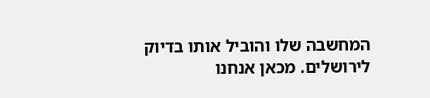המחשבה שלו והוביל אותו בדיוק לירושלים. מכאן אנחנו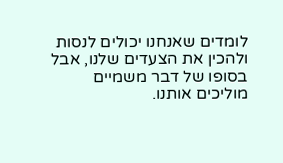לומדים שאנחנו יכולים לנסות ולהכין את הצעדים שלנו, אבל בסופו של דבר משמיים מוליכים אותנו.